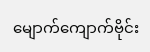မျောက်ကျောက်ဗိုင်း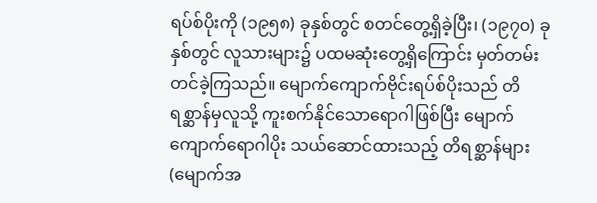ရပ်စ်ပိုးကို (၁၉၅၈) ခုနှစ်တွင် စတင်တွေ့ရှိခဲ့ပြီး၊ (၁၉၇၀) ခုနှစ်တွင် လူသားများ၌ ပထမဆုံးတွေ့ရှိကြောင်း မှတ်တမ်းတင်ခဲ့ကြသည်။ မျောက်ကျောက်ဗိုင်းရပ်စ်ပိုးသည် တိရစ္ဆာန်မှလူသို့ ကူးစက်နိုင်သောရောဂါဖြစ်ပြီး မျောက်ကျောက်ရောဂါပိုး သယ်ဆောင်ထားသည့် တိရစ္ဆာန်များ (မျောက်အ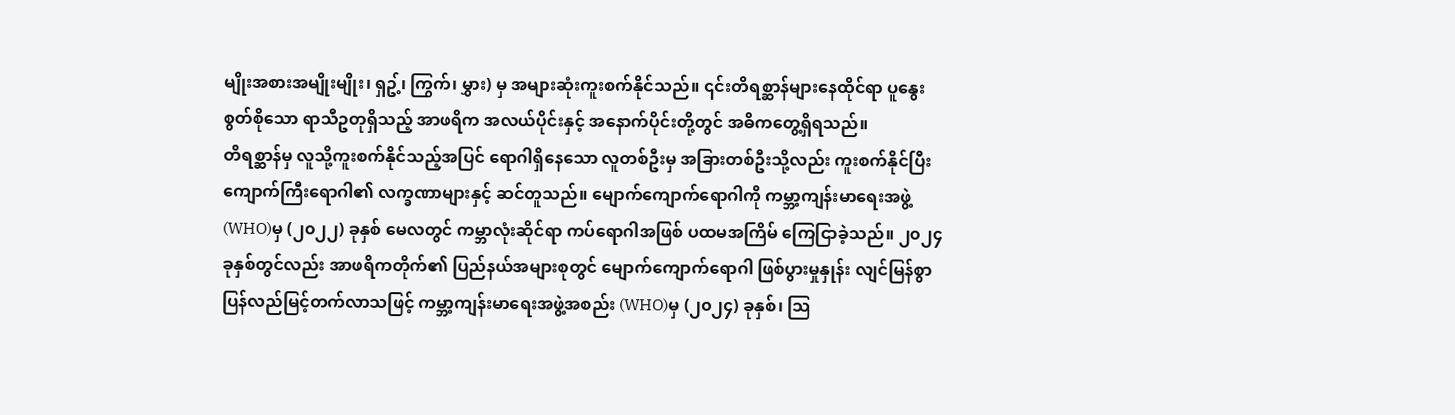မျိုးအစားအမျိုးမျိုး၊ ရှဥ့်၊ ကြွက်၊ မွှား) မှ အများဆုံးကူးစက်နိုင်သည်။ ၎င်းတိရစ္ဆာန်များနေထိုင်ရာ ပူနွေးစွတ်စိုသော ရာသီဥတုရှိသည့် အာဖရိက အလယ်ပိုင်းနှင့် အနောက်ပိုင်းတို့တွင် အဓိကတွေ့ရှိရသည်။
တိရစ္ဆာန်မှ လူသို့ကူးစက်နိုင်သည့်အပြင် ရောဂါရှိနေသော လူတစ်ဦးမှ အခြားတစ်ဦးသို့လည်း ကူးစက်နိုင်ပြီး ကျောက်ကြီးရောဂါ၏ လက္ခဏာများနှင့် ဆင်တူသည်။ မျောက်ကျောက်ရောဂါကို ကမ္ဘာ့ကျန်းမာရေးအဖွဲ့ (WHO)မှ (၂၀၂၂) ခုနှစ် မေလတွင် ကမ္ဘာလုံးဆိုင်ရာ ကပ်ရောဂါအဖြစ် ပထမအကြိမ် ကြေငြာခဲ့သည်။ ၂၀၂၄ ခုနှစ်တွင်လည်း အာဖရိကတိုက်၏ ပြည်နယ်အများစုတွင် မျောက်ကျောက်ရောဂါ ဖြစ်ပွားမှုနှုန်း လျင်မြန်စွာ ပြန်လည်မြင့်တက်လာသဖြင့် ကမ္ဘာ့ကျန်းမာရေးအဖွဲ့အစည်း (WHO)မှ (၂၀၂၄) ခုနှစ်၊ သြ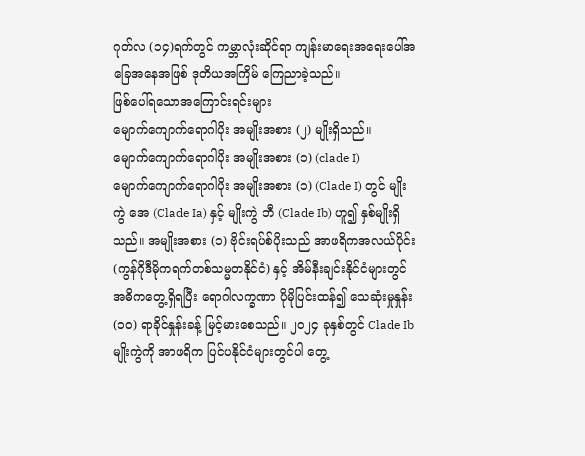ဂုတ်လ (၁၄)ရက်တွင် ကမ္ဘာလုံးဆိုင်ရာ ကျန်းမာရေးအရေးပေါ်အခြေအနေအဖြစ် ဒုတိယအကြိမ် ကြေညာခဲ့သည်။
ဖြစ်ပေါ်ရသောအကြောင်းရင်းများ
မျောက်ကျောက်ရောဂါပိုး အမျိုးအစား (၂) မျိုးရှိသည်။
မျောက်ကျောက်ရောဂါပိုး အမျိုးအစား (၁) (clade I)
မျောက်ကျောက်ရောဂါပိုး အမျိုးအစား (၁) (Clade I) တွင် မျိုးကွဲ အေ (Clade Ia) နှင့် မျိုးကွဲ ဘီ (Clade Ib) ဟူ၍ နှစ်မျိုးရှိသည်။ အမျိုးအစား (၁) ဗိုင်းရပ်စ်ပိုးသည် အာဖရိကအလယ်ပိုင်း (ကွန်ဂိုဒီမိုကရက်တစ်သမ္မတနိုင်ငံ) နှင့် အိမ်နီးချင်းနိုင်ငံများတွင် အဓိကတွေ့ရှိရပြီး ရောဂါလက္ခဏာ ပိုမိုပြင်းထန်၍ သေဆုံးမှုနှုန်း (၁၀) ရာခိုင်နှုန်းခန့် မြင့်မားစေသည်။ ၂၀၂၄ ခုနှစ်တွင် Clade Ib မျိုးကွဲကို အာဖရိက ပြင်ပနိုင်ငံများတွင်ပါ တွေ့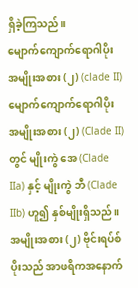ရှိခဲ့ကြသည်။
မျောက်ကျောက်ရောဂါပိုး အမျိုးအစား (၂) (clade II)
မျောက်ကျောက်ရောဂါပိုး အမျိုးအစား (၂) (Clade II) တွင် မျိုးကွဲ အေ (Clade IIa) နှင့် မျိုးကွဲ ဘီ (Clade IIb) ဟူ၍ နှစ်မျိုးရှိသည်။ အမျိုးအစား (၂) ဗိုင်းရပ်စ်ပိုးသည် အာဖရိကအနောက်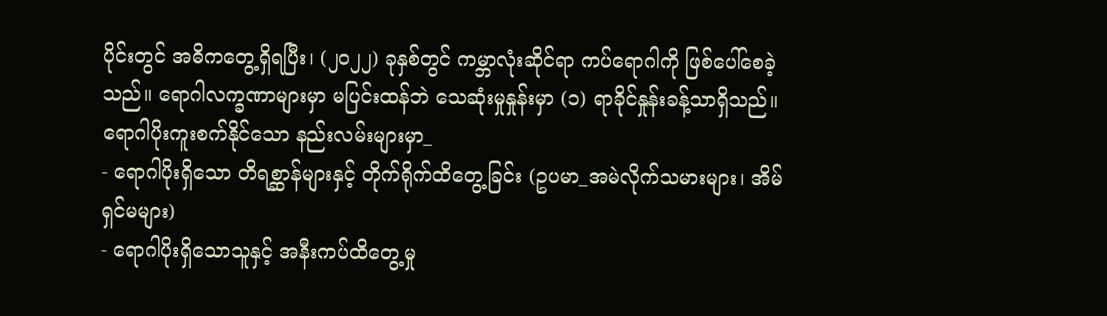ပိုင်းတွင် အဓိကတွေ့ရှိရပြီး၊ (၂၀၂၂) ခုနှစ်တွင် ကမ္ဘာလုံးဆိုင်ရာ ကပ်ရောဂါကို ဖြစ်ပေါ်စေခဲ့သည်။ ရောဂါလက္ခဏာများမှာ မပြင်းထန်ဘဲ သေဆုံးမှုနှုန်းမှာ (၁) ရာခိုင်နှုန်းခန့်သာရှိသည်။
ရောဂါပိုးကူးစက်နိုင်သော နည်းလမ်းများမှာ_
- ရောဂါပိုးရှိသော တိရစ္ဆာန်များနှင့် တိုက်ရိုက်ထိတွေ့ခြင်း (ဥပမာ_အမဲလိုက်သမားများ၊ အိမ်ရှင်မများ)
- ရောဂါပိုးရှိသောသူနှင့် အနီးကပ်ထိတွေ့မှု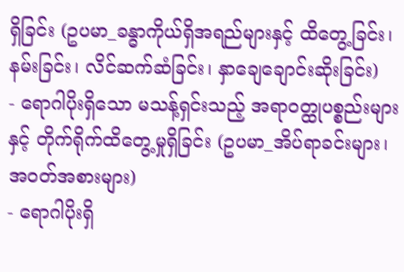ရှိခြင်း (ဥပမာ_ခန္ဓာကိုယ်ရှိအရည်များနှင့် ထိတွေ့ခြင်း၊ နမ်းခြင်း၊ လိင်ဆက်ဆံခြင်း၊ နှာချေချောင်းဆိုးခြင်း)
- ရောဂါပိုးရှိသော မသန့်ရှင်းသည့် အရာဝတ္ထုပစ္စည်းများနှင့် တိုက်ရိုက်ထိတွေ့မှုရှိခြင်း (ဥပမာ_အိပ်ရာခင်းများ၊ အဝတ်အစားများ)
- ရောဂါပိုးရှိ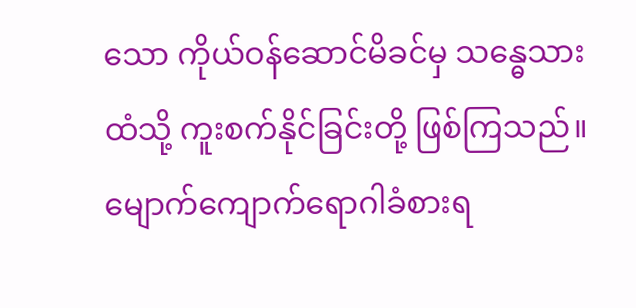သော ကိုယ်ဝန်ဆောင်မိခင်မှ သန္ဓေသားထံသို့ ကူးစက်နိုင်ခြင်းတို့ ဖြစ်ကြသည်။
မျောက်ကျောက်ရောဂါခံစားရ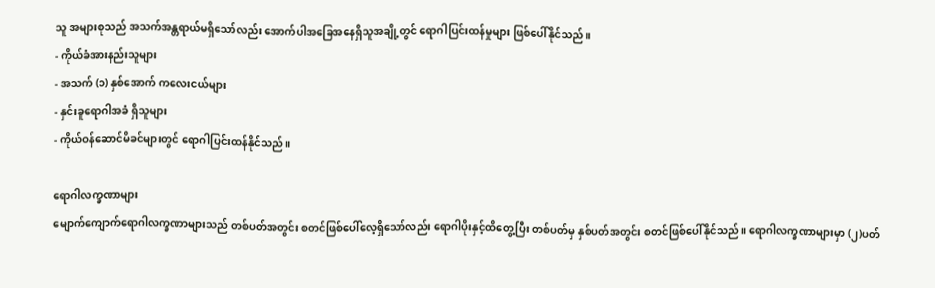သူ အများစုသည် အသက်အန္တရာယ်မရှိသော်လည်း အောက်ပါအခြေအနေရှိသူအချို့တွင် ရောဂါပြင်းထန်မှုများ ဖြစ်ပေါ်နိုင်သည်။
- ကိုယ်ခံအားနည်းသူများ
- အသက် (၁) နှစ်အောက် ကလေးငယ်များ
- နှင်းခူရောဂါအခံ ရှိသူများ
- ကိုယ်ဝန်ဆောင်မိခင်များတွင် ရောဂါပြင်းထန်နိုင်သည်။

ရောဂါလက္ခဏာများ
မျောက်ကျောက်ရောဂါလက္ခဏာများသည် တစ်ပတ်အတွင်း စတင်ဖြစ်ပေါ်လေ့ရှိသော်လည်း ရောဂါပိုးနှင့်ထိတွေ့ပြီး တစ်ပတ်မှ နှစ်ပတ်အတွင်း စတင်ဖြစ်ပေါ်နိုင်သည်။ ရောဂါလက္ခဏာများမှာ (၂)ပတ်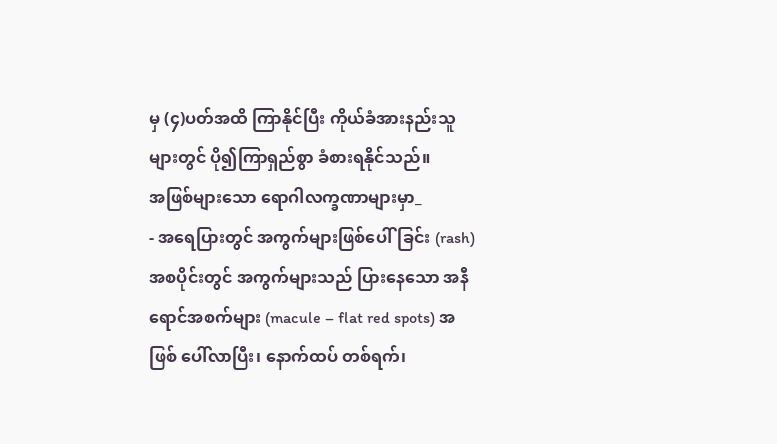မှ (၄)ပတ်အထိ ကြာနိုင်ပြီး ကိုယ်ခံအားနည်းသူများတွင် ပို၍ကြာရှည်စွာ ခံစားရနိုင်သည်။
အဖြစ်များသော ရောဂါလက္ခဏာများမှာ_
- အရေပြားတွင် အကွက်များဖြစ်ပေါ်ခြင်း (rash)
အစပိုင်းတွင် အကွက်များသည် ပြားနေသော အနီရောင်အစက်များ (macule – flat red spots) အဖြစ် ပေါ်လာပြီး၊ နောက်ထပ် တစ်ရက်၊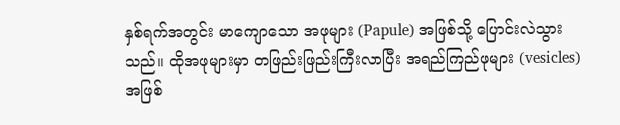နှစ်ရက်အတွင်း မာကျောသော အဖုများ (Papule) အဖြစ်သို့ ပြောင်းလဲသွားသည်။ ထိုအဖုများမှာ တဖြည်းဖြည်းကြီးလာပြီး အရည်ကြည်ဖုများ (vesicles) အဖြစ်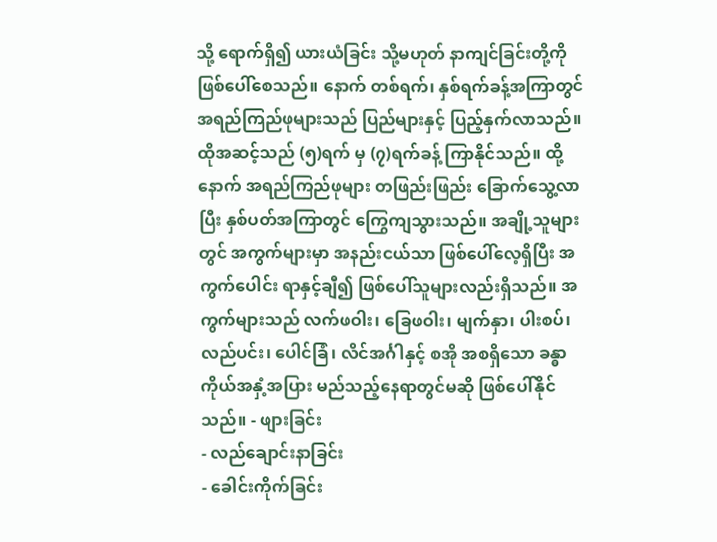သို့ ရောက်ရှိ၍ ယားယံခြင်း သို့မဟုတ် နာကျင်ခြင်းတို့ကို ဖြစ်ပေါ်စေသည်။ နောက် တစ်ရက်၊ နှစ်ရက်ခန့်အကြာတွင် အရည်ကြည်ဖုများသည် ပြည်များနှင့် ပြည့်နှက်လာသည်။ ထိုအဆင့်သည် (၅)ရက် မှ (၇)ရက်ခန့် ကြာနိုင်သည်။ ထို့နောက် အရည်ကြည်ဖုများ တဖြည်းဖြည်း ခြောက်သွေ့လာပြီး နှစ်ပတ်အကြာတွင် ကြွေကျသွားသည်။ အချို့သူများတွင် အကွက်များမှာ အနည်းငယ်သာ ဖြစ်ပေါ်လေ့ရှိပြီး အကွက်ပေါင်း ရာနှင့်ချီ၍ ဖြစ်ပေါ်သူများလည်းရှိသည်။ အကွက်များသည် လက်ဖဝါး၊ ခြေဖဝါး၊ မျက်နှာ၊ ပါးစပ်၊ လည်ပင်း၊ ပေါင်ခြံ၊ လိင်အင်္ဂါနှင့် စအို အစရှိသော ခန္ဓာကိုယ်အနှံ့အပြား မည်သည့်နေရာတွင်မဆို ဖြစ်ပေါ်နိုင်သည်။ - ဖျားခြင်း
- လည်ချောင်းနာခြင်း
- ခေါင်းကိုက်ခြင်း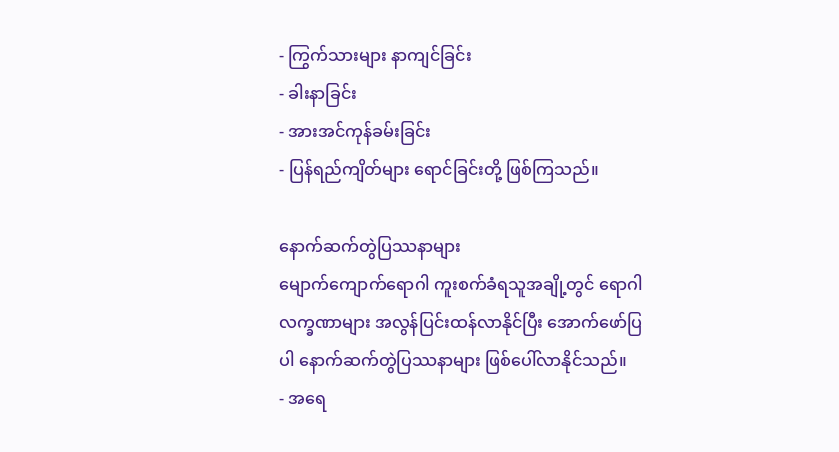- ကြွက်သားများ နာကျင်ခြင်း
- ခါးနာခြင်း
- အားအင်ကုန်ခမ်းခြင်း
- ပြန်ရည်ကျိတ်များ ရောင်ခြင်းတို့ ဖြစ်ကြသည်။

နောက်ဆက်တွဲပြဿနာများ
မျောက်ကျောက်ရောဂါ ကူးစက်ခံရသူအချို့တွင် ရောဂါလက္ခဏာများ အလွန်ပြင်းထန်လာနိုင်ပြီး အောက်ဖော်ပြပါ နောက်ဆက်တွဲပြဿနာများ ဖြစ်ပေါ်လာနိုင်သည်။
- အရေ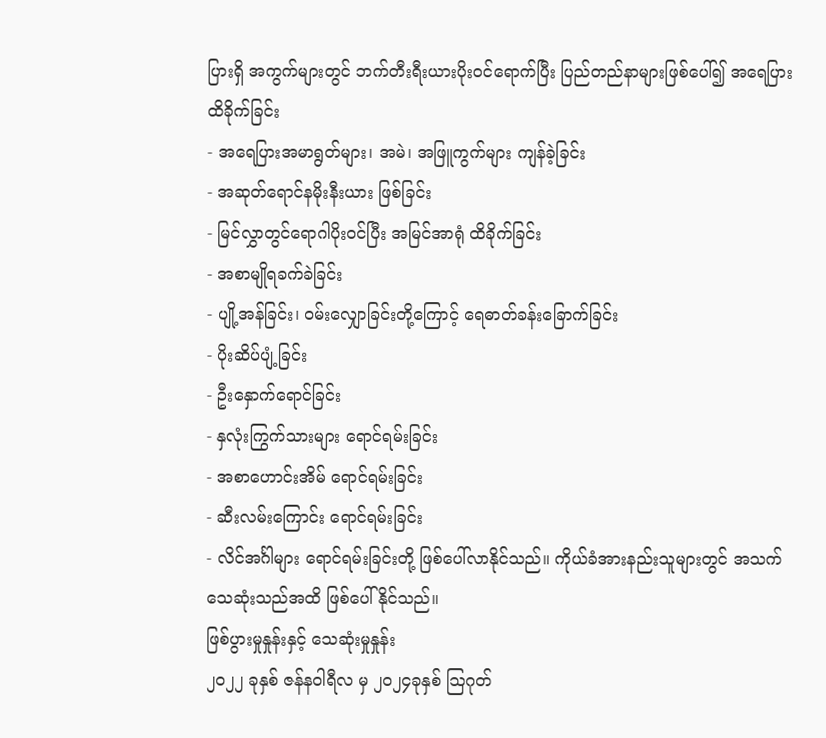ပြားရှိ အကွက်များတွင် ဘက်တီးရီးယားပိုးဝင်ရောက်ပြီး ပြည်တည်နာများဖြစ်ပေါ်၍ အရေပြား ထိခိုက်ခြင်း
- အရေပြားအမာရွတ်များ၊ အမဲ၊ အဖြူကွက်များ ကျန်ခဲ့ခြင်း
- အဆုတ်ရောင်နမိုးနီးယား ဖြစ်ခြင်း
- မြင်လွှာတွင်ရောဂါပိုးဝင်ပြီး အမြင်အာရုံ ထိခိုက်ခြင်း
- အစာမျိုရခက်ခဲခြင်း
- ပျို့အန်ခြင်း၊ ဝမ်းလျှောခြင်းတို့ကြောင့် ရေဓာတ်ခန်းခြောက်ခြင်း
- ပိုးဆိပ်ပျံ့ခြင်း
- ဦးနှောက်ရောင်ခြင်း
- နှလုံးကြွက်သားများ ရောင်ရမ်းခြင်း
- အစာဟောင်းအိမ် ရောင်ရမ်းခြင်း
- ဆီးလမ်းကြောင်း ရောင်ရမ်းခြင်း
- လိင်အင်္ဂါများ ရောင်ရမ်းခြင်းတို့ ဖြစ်ပေါ်လာနိုင်သည်။ ကိုယ်ခံအားနည်းသူများတွင် အသက်သေဆုံးသည်အထိ ဖြစ်ပေါ်နိုင်သည်။
ဖြစ်ပွားမှုနှုန်းနှင့် သေဆုံးမှုနှုန်း
၂၀၂၂ ခုနှစ် ဇန်နဝါရီလ မှ ၂၀၂၄ခုနှစ် သြဂုတ်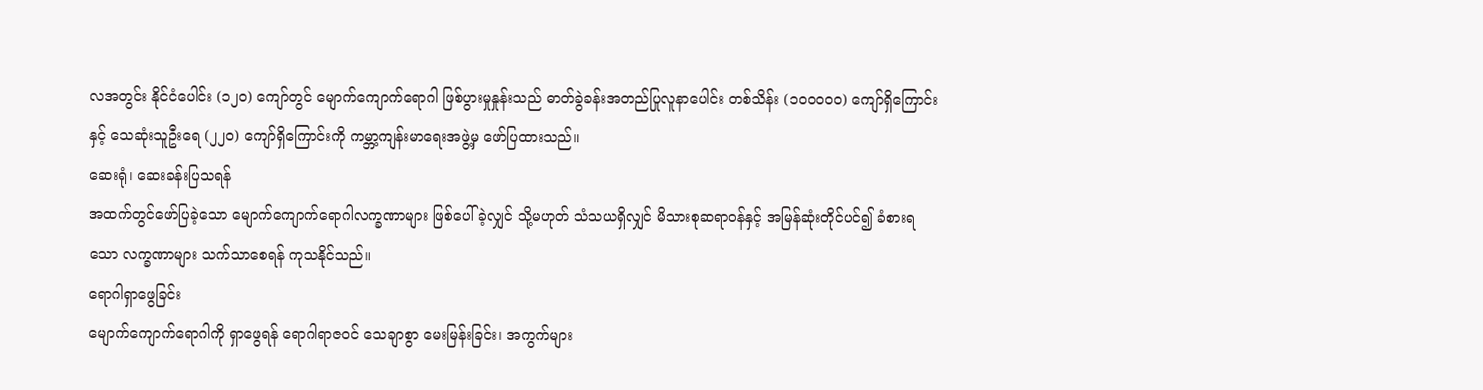လအတွင်း နိုင်ငံပေါင်း (၁၂၀) ကျော်တွင် မျောက်ကျောက်ရောဂါ ဖြစ်ပွားမှုနှုန်းသည် ဓာတ်ခွဲခန်းအတည်ပြုလူနာပေါင်း တစ်သိန်း (၁၀၀၀၀၀) ကျော်ရှိကြောင်းနှင့် သေဆုံးသူဦးရေ (၂၂၀) ကျော်ရှိကြောင်းကို ကမ္ဘာ့ကျန်းမာရေးအဖွဲ့မှ ဖော်ပြထားသည်။
ဆေးရုံ၊ ဆေးခန်းပြသရန်
အထက်တွင်ဖော်ပြခဲ့သော မျောက်ကျောက်ရောဂါလက္ခဏာများ ဖြစ်ပေါ်ခဲ့လျှင် သို့မဟုတ် သံသယရှိလျှင် မိသားစုဆရာဝန်နှင့် အမြန်ဆုံးတိုင်ပင်၍ ခံစားရသော လက္ခဏာများ သက်သာစေရန် ကုသနိုင်သည်။
ရောဂါရှာဖွေခြင်း
မျောက်ကျောက်ရောဂါကို ရှာဖွေရန် ရောဂါရာဇဝင် သေချာစွာ မေးမြန်းခြင်း၊ အကွက်များ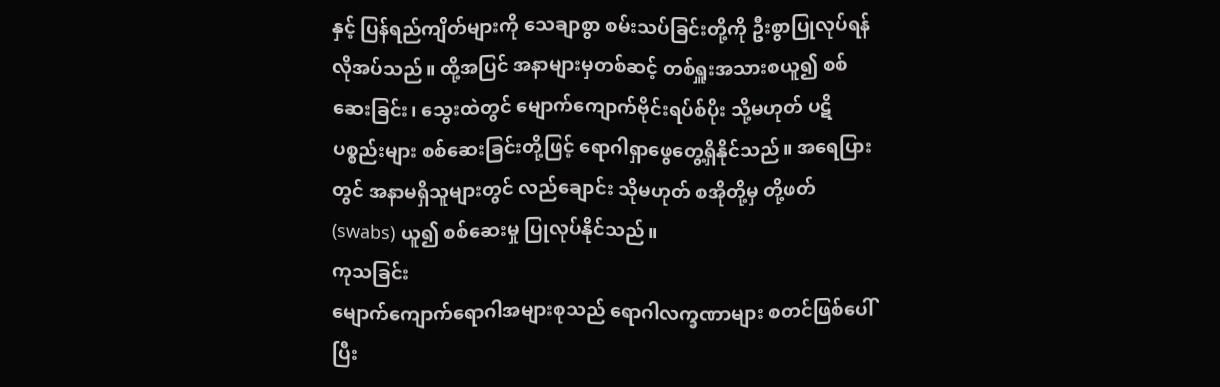နှင့် ပြန်ရည်ကျိတ်များကို သေချာစွာ စမ်းသပ်ခြင်းတို့ကို ဦးစွာပြုလုပ်ရန် လိုအပ်သည်။ ထို့အပြင် အနာများမှတစ်ဆင့် တစ်ရှူးအသားစယူ၍ စစ်ဆေးခြင်း၊ သွေးထဲတွင် မျောက်ကျောက်ဗိုင်းရပ်စ်ပိုး သို့မဟုတ် ပဋိပစ္စည်းများ စစ်ဆေးခြင်းတို့ဖြင့် ရောဂါရှာဖွေတွေ့ရှိနိုင်သည်။ အရေပြားတွင် အနာမရှိသူများတွင် လည်ချောင်း သိုမဟုတ် စအိုတို့မှ တို့ဖတ် (swabs) ယူ၍ စစ်ဆေးမှု ပြုလုပ်နိုင်သည်။
ကုသခြင်း
မျောက်ကျောက်ရောဂါအများစုသည် ရောဂါလက္ခဏာများ စတင်ဖြစ်ပေါ် ပြီး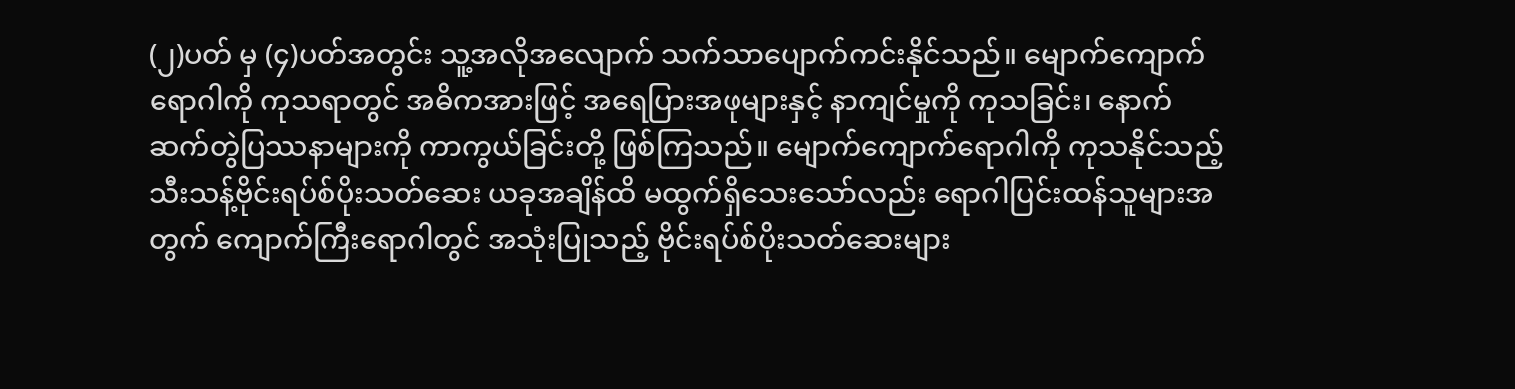(၂)ပတ် မှ (၄)ပတ်အတွင်း သူ့အလိုအလျောက် သက်သာပျောက်ကင်းနိုင်သည်။ မျောက်ကျောက်ရောဂါကို ကုသရာတွင် အဓိကအားဖြင့် အရေပြားအဖုများနှင့် နာကျင်မှုကို ကုသခြင်း၊ နောက်ဆက်တွဲပြဿနာများကို ကာကွယ်ခြင်းတို့ ဖြစ်ကြသည်။ မျောက်ကျောက်ရောဂါကို ကုသနိုင်သည့် သီးသန့်ဗိုင်းရပ်စ်ပိုးသတ်ဆေး ယခုအချိန်ထိ မထွက်ရှိသေးသော်လည်း ရောဂါပြင်းထန်သူများအတွက် ကျောက်ကြီးရောဂါတွင် အသုံးပြုသည့် ဗိုင်းရပ်စ်ပိုးသတ်ဆေးများ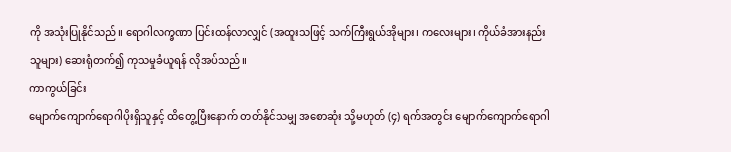ကို အသုံးပြုနိုင်သည်။ ရောဂါလက္ခဏာ ပြင်းထန်လာလျှင် (အထူးသဖြင့် သက်ကြီးရွယ်အိုများ၊ ကလေးများ၊ ကိုယ်ခံအားနည်းသူများ) ဆေးရုံတက်၍ ကုသမှုခံယူရန် လိုအပ်သည်။
ကာကွယ်ခြင်း
မျောက်ကျောက်ရောဂါပိုးရှိသူနှင့် ထိတွေ့ပြီးနောက် တတ်နိုင်သမျှ အစောဆုံး သို့မဟုတ် (၄) ရက်အတွင်း မျောက်ကျောက်ရောဂါ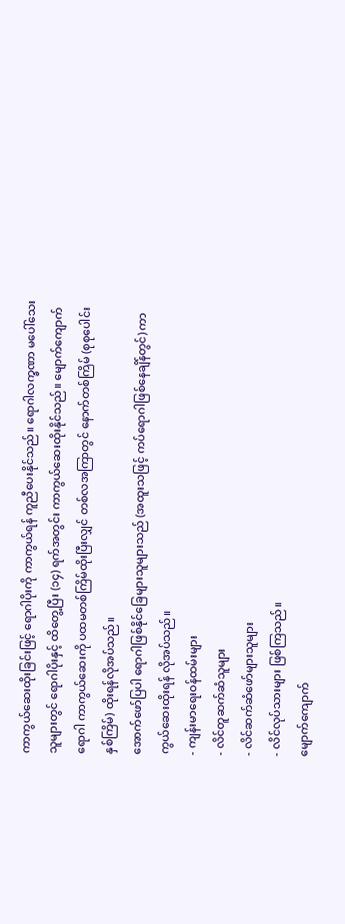ကာကွယ်ဆေးထိုးခြင်းဖြင့် ရောဂါပိုးကို ကာကွယ်ရန် ကူညီပေးနိုင်သည်။ ရောဂါလက္ခဏာ မပေါ်သေးသူများတွင် ရောဂါပိုးနှင့် ထိတွေ့ပြီး (၁၄) ရက်အတွင်း ကာကွယ်ဆေးထိုးနိုင်သည်။ မျောက်ကျောက်ရောဂါ ကာကွယ်ဆေးကို ပထမတစ်ကြိမ်ထိုးပြီးလျှင် တစ်လအကြာတွင် နောက်တစ်ကြိမ် (စုစုပေါင်း နှစ်ကြိမ်) ထိုးရန်လိုအပ်သည်။
အောက်ဖော်ပြပါ ရောဂါဖြစ်နိုင်ခြေများသူများသည် (အထူးသဖြင့် ကပ်ရောဂါဖြစ်နေချိန်တွင်) ကာကွယ်ဆေးထိုးရန် လိုအပ်သည်။
- ကျန်းမာရေးဝန်ထမ်းများ
- လိင်တူဆက်ဆံသူများ
- လိင်ဆက်ဆံဖော်များသူများ
- လိင်လုပ်သားများ ဖြစ်ကြသည်။
မျောက်ကျောက်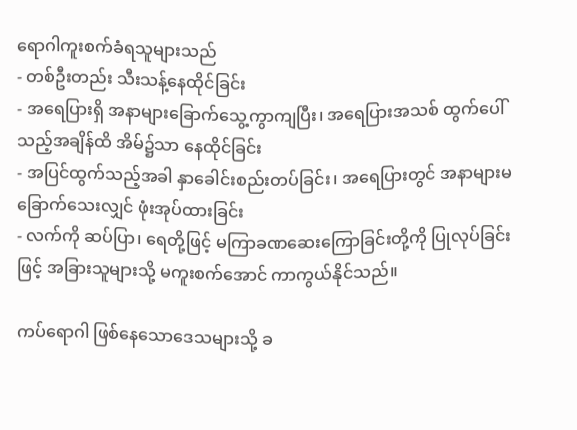ရောဂါကူးစက်ခံရသူများသည်
- တစ်ဦးတည်း သီးသန့်နေထိုင်ခြင်း
- အရေပြားရှိ အနာများခြောက်သွေ့ကွာကျပြီး၊ အရေပြားအသစ် ထွက်ပေါ်သည့်အချိန်ထိ အိမ်၌သာ နေထိုင်ခြင်း
- အပြင်ထွက်သည့်အခါ နှာခေါင်းစည်းတပ်ခြင်း၊ အရေပြားတွင် အနာများမခြောက်သေးလျှင် ဖုံးအုပ်ထားခြင်း
- လက်ကို ဆပ်ပြာ၊ ရေတို့ဖြင့် မကြာခဏဆေးကြောခြင်းတို့ကို ပြုလုပ်ခြင်းဖြင့် အခြားသူများသို့ မကူးစက်အောင် ကာကွယ်နိုင်သည်။

ကပ်ရောဂါ ဖြစ်နေသောဒေသများသို့ ခ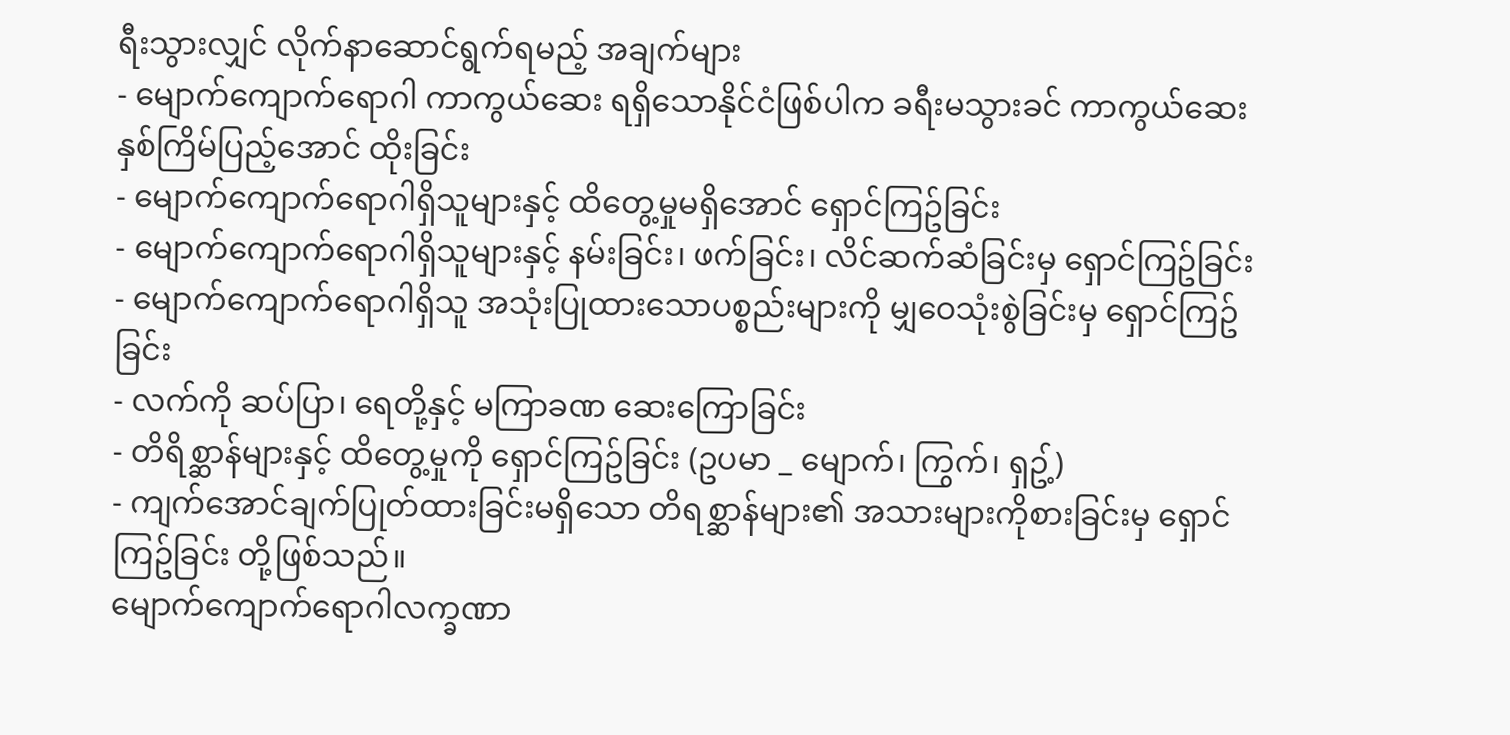ရီးသွားလျှင် လိုက်နာဆောင်ရွက်ရမည့် အချက်များ
- မျောက်ကျောက်ရောဂါ ကာကွယ်ဆေး ရရှိသောနိုင်ငံဖြစ်ပါက ခရီးမသွားခင် ကာကွယ်ဆေး နှစ်ကြိမ်ပြည့်အောင် ထိုးခြင်း
- မျောက်ကျောက်ရောဂါရှိသူများနှင့် ထိတွေ့မှုမရှိအောင် ရှောင်ကြဥ်ခြင်း
- မျောက်ကျောက်ရောဂါရှိသူများနှင့် နမ်းခြင်း၊ ဖက်ခြင်း၊ လိင်ဆက်ဆံခြင်းမှ ရှောင်ကြဥ်ခြင်း
- မျောက်ကျောက်ရောဂါရှိသူ အသုံးပြုထားသောပစ္စည်းများကို မျှဝေသုံးစွဲခြင်းမှ ရှောင်ကြဥ်ခြင်း
- လက်ကို ဆပ်ပြာ၊ ရေတို့နှင့် မကြာခဏ ဆေးကြောခြင်း
- တိရိစ္ဆာန်များနှင့် ထိတွေ့မှုကို ရှောင်ကြဥ်ခြင်း (ဥပမာ _ မျောက်၊ ကြွက်၊ ရှဥ့်)
- ကျက်အောင်ချက်ပြုတ်ထားခြင်းမရှိသော တိရစ္ဆာန်များ၏ အသားများကိုစားခြင်းမှ ရှောင်ကြဥ်ခြင်း တို့ဖြစ်သည်။
မျောက်ကျောက်ရောဂါလက္ခဏာ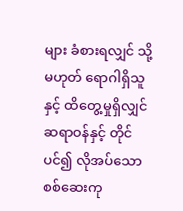များ ခံစားရလျှင် သို့မဟုတ် ရောဂါရှိသူနှင့် ထိတွေ့မှုရှိလျှင် ဆရာဝန်နှင့် တိုင်ပင်၍ လိုအပ်သော စစ်ဆေးကု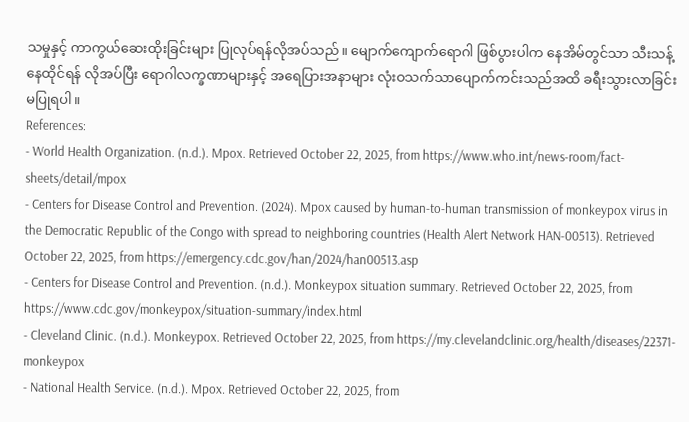သမှုနှင့် ကာကွယ်ဆေးထိုးခြင်းများ ပြုလုပ်ရန်လိုအပ်သည်။ မျောက်ကျောက်ရောဂါ ဖြစ်ပွားပါက နေအိမ်တွင်သာ သီးသန့်နေထိုင်ရန် လိုအပ်ပြီး ရောဂါလက္ခဏာများနှင့် အရေပြားအနာများ လုံးဝသက်သာပျောက်ကင်းသည်အထိ ခရီးသွားလာခြင်း မပြုရပါ။
References:
- World Health Organization. (n.d.). Mpox. Retrieved October 22, 2025, from https://www.who.int/news-room/fact-sheets/detail/mpox
- Centers for Disease Control and Prevention. (2024). Mpox caused by human-to-human transmission of monkeypox virus in the Democratic Republic of the Congo with spread to neighboring countries (Health Alert Network HAN-00513). Retrieved October 22, 2025, from https://emergency.cdc.gov/han/2024/han00513.asp
- Centers for Disease Control and Prevention. (n.d.). Monkeypox situation summary. Retrieved October 22, 2025, from https://www.cdc.gov/monkeypox/situation-summary/index.html
- Cleveland Clinic. (n.d.). Monkeypox. Retrieved October 22, 2025, from https://my.clevelandclinic.org/health/diseases/22371-monkeypox
- National Health Service. (n.d.). Mpox. Retrieved October 22, 2025, from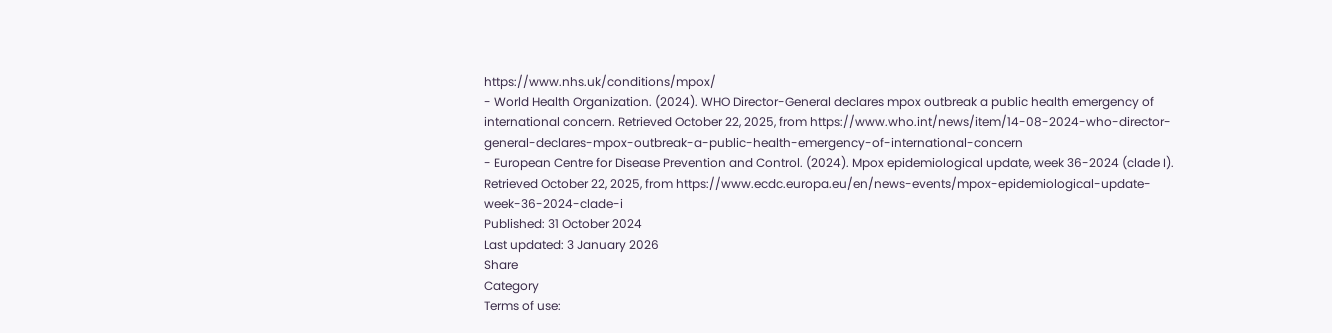https://www.nhs.uk/conditions/mpox/
- World Health Organization. (2024). WHO Director-General declares mpox outbreak a public health emergency of international concern. Retrieved October 22, 2025, from https://www.who.int/news/item/14-08-2024-who-director-general-declares-mpox-outbreak-a-public-health-emergency-of-international-concern
- European Centre for Disease Prevention and Control. (2024). Mpox epidemiological update, week 36-2024 (clade I). Retrieved October 22, 2025, from https://www.ecdc.europa.eu/en/news-events/mpox-epidemiological-update-week-36-2024-clade-i
Published: 31 October 2024
Last updated: 3 January 2026
Share
Category
Terms of use: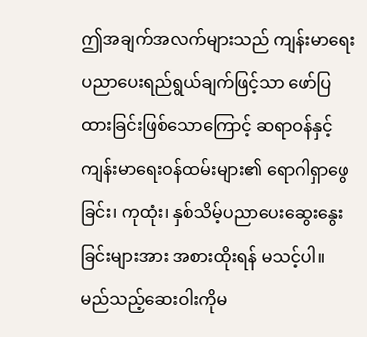ဤအချက်အလက်များသည် ကျန်းမာရေးပညာပေးရည်ရွယ်ချက်ဖြင့်သာ ဖော်ပြထားခြင်းဖြစ်သောကြောင့် ဆရာဝန်နှင့် ကျန်းမာရေးဝန်ထမ်းများ၏ ရောဂါရှာဖွေခြင်း၊ ကုထုံး၊ နှစ်သိမ့်ပညာပေးဆွေးနွေးခြင်းများအား အစားထိုးရန် မသင့်ပါ။ မည်သည့်ဆေးဝါးကိုမ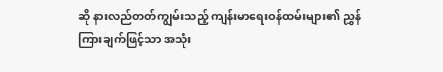ဆို နားလည်တတ်ကျွမ်းသည့် ကျန်းမာရေးဝန်ထမ်းများ၏ ညွှန်ကြားချက်ဖြင့်သာ အသုံး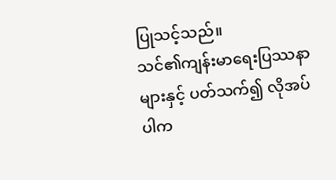ပြုသင့်သည်။
သင်၏ကျန်းမာရေးပြဿနာများနှင့် ပတ်သက်၍ လိုအပ်ပါက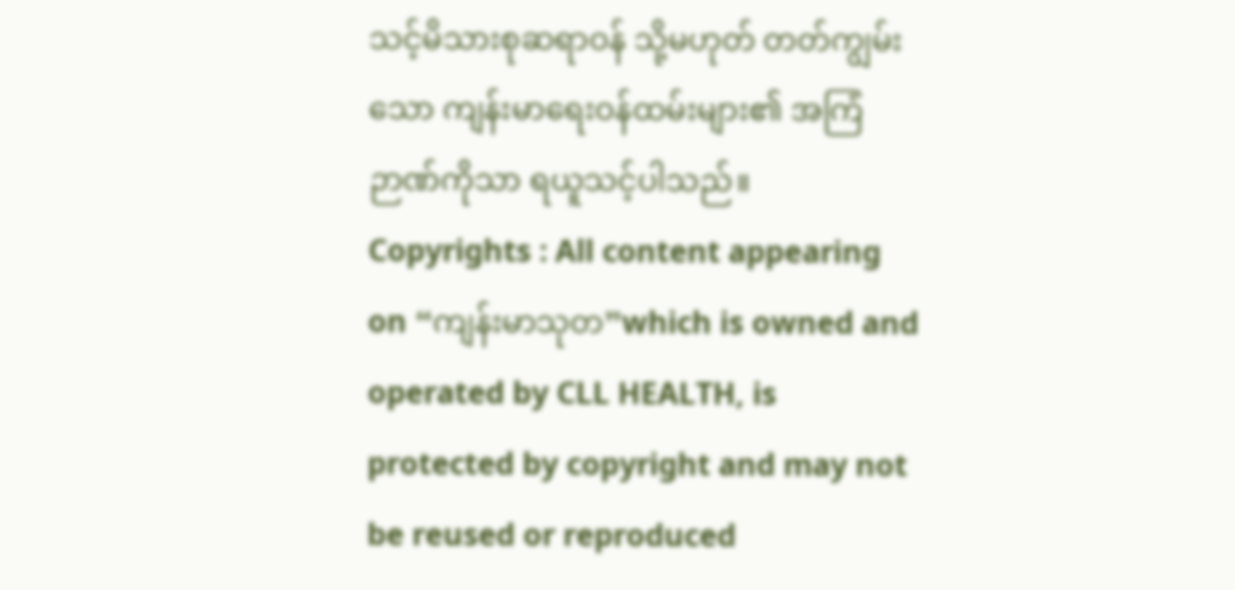သင့်မိသားစုဆရာဝန် သို့မဟုတ် တတ်ကျွမ်းသော ကျန်းမာရေးဝန်ထမ်းများ၏ အကြံဉာဏ်ကိုသာ ရယူသင့်ပါသည်။
Copyrights : All content appearing on “ကျန်းမာသုတ”which is owned and operated by CLL HEALTH, is protected by copyright and may not be reused or reproduced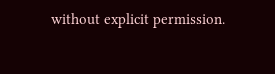without explicit permission.